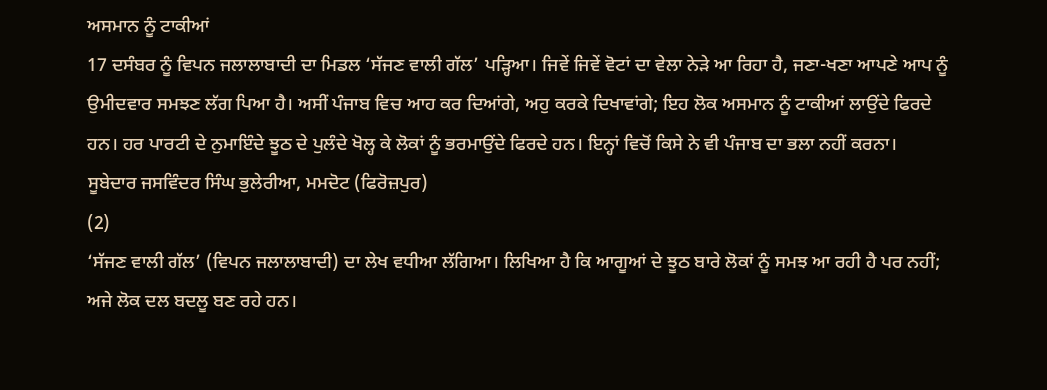ਅਸਮਾਨ ਨੂੰ ਟਾਕੀਆਂ
17 ਦਸੰਬਰ ਨੂੰ ਵਿਪਨ ਜਲਾਲਾਬਾਦੀ ਦਾ ਮਿਡਲ ‘ਸੱਜਣ ਵਾਲੀ ਗੱਲ’ ਪੜ੍ਹਿਆ। ਜਿਵੇਂ ਜਿਵੇਂ ਵੋਟਾਂ ਦਾ ਵੇਲਾ ਨੇੜੇ ਆ ਰਿਹਾ ਹੈ, ਜਣਾ-ਖਣਾ ਆਪਣੇ ਆਪ ਨੂੰ ਉਮੀਦਵਾਰ ਸਮਝਣ ਲੱਗ ਪਿਆ ਹੈ। ਅਸੀਂ ਪੰਜਾਬ ਵਿਚ ਆਹ ਕਰ ਦਿਆਂਗੇ, ਅਹੁ ਕਰਕੇ ਦਿਖਾਵਾਂਗੇ; ਇਹ ਲੋਕ ਅਸਮਾਨ ਨੂੰ ਟਾਕੀਆਂ ਲਾਉਂਦੇ ਫਿਰਦੇ ਹਨ। ਹਰ ਪਾਰਟੀ ਦੇ ਨੁਮਾਇੰਦੇ ਝੂਠ ਦੇ ਪੁਲੰਦੇ ਖੋਲ੍ਹ ਕੇ ਲੋਕਾਂ ਨੂੰ ਭਰਮਾਉਂਦੇ ਫਿਰਦੇ ਹਨ। ਇਨ੍ਹਾਂ ਵਿਚੋਂ ਕਿਸੇ ਨੇ ਵੀ ਪੰਜਾਬ ਦਾ ਭਲਾ ਨਹੀਂ ਕਰਨਾ।
ਸੂਬੇਦਾਰ ਜਸਵਿੰਦਰ ਸਿੰਘ ਭੁਲੇਰੀਆ, ਮਮਦੋਟ (ਫਿਰੋਜ਼ਪੁਰ)
(2)
‘ਸੱਜਣ ਵਾਲੀ ਗੱਲ’ (ਵਿਪਨ ਜਲਾਲਾਬਾਦੀ) ਦਾ ਲੇਖ ਵਧੀਆ ਲੱਗਿਆ। ਲਿਖਿਆ ਹੈ ਕਿ ਆਗੂਆਂ ਦੇ ਝੂਠ ਬਾਰੇ ਲੋਕਾਂ ਨੂੰ ਸਮਝ ਆ ਰਹੀ ਹੈ ਪਰ ਨਹੀਂ; ਅਜੇ ਲੋਕ ਦਲ ਬਦਲੂ ਬਣ ਰਹੇ ਹਨ।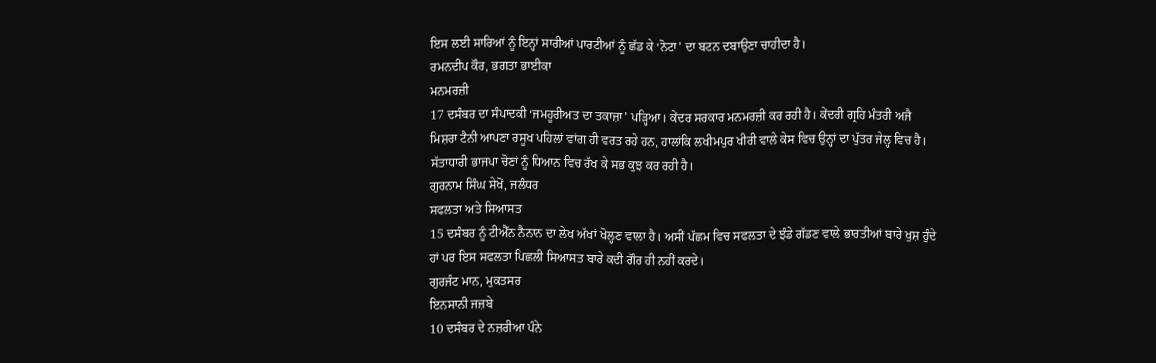ਇਸ ਲਈ ਸਾਰਿਆਂ ਨੂੰ ਇਨ੍ਹਾਂ ਸਾਰੀਆਂ ਪਾਰਟੀਆਂ ਨੂੰ ਛੱਡ ਕੇ ‘ਨੋਟਾ’ ਦਾ ਬਟਨ ਦਬਾਉਣਾ ਚਾਹੀਦਾ ਹੈ।
ਰਮਨਦੀਪ ਕੌਰ, ਭਗਤਾ ਭਾਈਕਾ
ਮਨਮਰਜ਼ੀ
17 ਦਸੰਬਰ ਦਾ ਸੰਪਾਦਕੀ ‘ਜਮਹੂਰੀਅਤ ਦਾ ਤਕਾਜ਼ਾ’ ਪੜ੍ਹਿਆ। ਕੇਂਦਰ ਸਰਕਾਰ ਮਨਮਰਜ਼ੀ ਕਰ ਰਹੀ ਹੈ। ਕੇਂਦਰੀ ਗ੍ਰਹਿ ਮੰਤਰੀ ਅਜੈ ਮਿਸ਼ਰਾ ਟੈਨੀ ਆਪਣਾ ਰਸੂਖ ਪਹਿਲਾਂ ਵਾਂਗ ਹੀ ਵਰਤ ਰਹੇ ਹਨ, ਹਾਲਾਂਕਿ ਲਖੀਮਪੁਰ ਖੀਰੀ ਵਾਲੇ ਕੇਸ ਵਿਚ ਉਨ੍ਹਾਂ ਦਾ ਪੁੱਤਰ ਜੇਲ੍ਹ ਵਿਚ ਹੈ। ਸੱਤਾਧਾਰੀ ਭਾਜਪਾ ਚੋਣਾਂ ਨੂੰ ਧਿਆਨ ਵਿਚ ਰੱਖ ਕੇ ਸਭ ਕੁਝ ਕਰ ਰਹੀ ਹੈ।
ਗੁਰਨਾਮ ਸਿੰਘ ਸੇਖੋਂ, ਜਲੰਧਰ
ਸਫਲਤਾ ਅਤੇ ਸਿਆਸਤ
15 ਦਸੰਬਰ ਨੂੰ ਟੀਐੱਨ ਨੈਨਾਨ ਦਾ ਲੇਖ ਅੱਖਾਂ ਖੋਲ੍ਹਣ ਵਾਲਾ ਹੈ। ਅਸੀਂ ਪੱਛਮ ਵਿਚ ਸਫਲਤਾ ਦੇ ਝੰਡੇ ਗੱਡਣ ਵਾਲੇ ਭਾਰਤੀਆਂ ਬਾਰੇ ਖੁਸ਼ ਹੁੰਦੇ ਹਾਂ ਪਰ ਇਸ ਸਫਲਤਾ ਪਿਛਲੀ ਸਿਆਸਤ ਬਾਰੇ ਕਦੀ ਗੌਰ ਹੀ ਨਹੀਂ ਕਰਦੇ।
ਗੁਰਜੰਟ ਮਾਨ, ਮੁਕਤਸਰ
ਇਨਸਾਨੀ ਜਜ਼ਬੇ
10 ਦਸੰਬਰ ਦੇ ਨਜ਼ਰੀਆ ਪੰਨੇ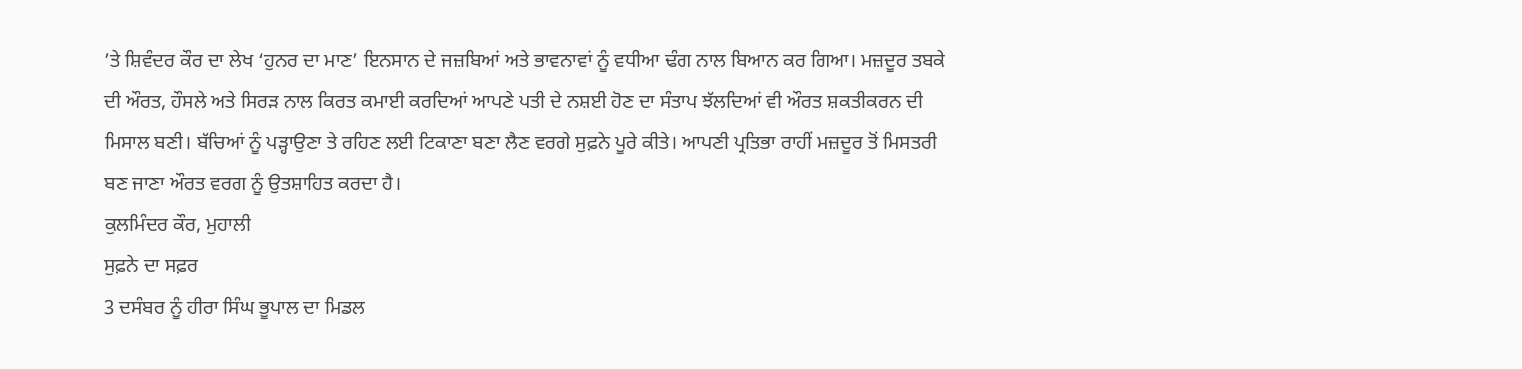’ਤੇ ਸ਼ਿਵੰਦਰ ਕੌਰ ਦਾ ਲੇਖ ‘ਹੁਨਰ ਦਾ ਮਾਣ’ ਇਨਸਾਨ ਦੇ ਜਜ਼ਬਿਆਂ ਅਤੇ ਭਾਵਨਾਵਾਂ ਨੂੰ ਵਧੀਆ ਢੰਗ ਨਾਲ ਬਿਆਨ ਕਰ ਗਿਆ। ਮਜ਼ਦੂਰ ਤਬਕੇ ਦੀ ਔਰਤ, ਹੌਸਲੇ ਅਤੇ ਸਿਰੜ ਨਾਲ ਕਿਰਤ ਕਮਾਈ ਕਰਦਿਆਂ ਆਪਣੇ ਪਤੀ ਦੇ ਨਸ਼ਈ ਹੋਣ ਦਾ ਸੰਤਾਪ ਝੱਲਦਿਆਂ ਵੀ ਔਰਤ ਸ਼ਕਤੀਕਰਨ ਦੀ ਮਿਸਾਲ ਬਣੀ। ਬੱਚਿਆਂ ਨੂੰ ਪੜ੍ਹਾਉਣਾ ਤੇ ਰਹਿਣ ਲਈ ਟਿਕਾਣਾ ਬਣਾ ਲੈਣ ਵਰਗੇ ਸੁਫ਼ਨੇ ਪੂਰੇ ਕੀਤੇ। ਆਪਣੀ ਪ੍ਰਤਿਭਾ ਰਾਹੀਂ ਮਜ਼ਦੂਰ ਤੋਂ ਮਿਸਤਰੀ ਬਣ ਜਾਣਾ ਔਰਤ ਵਰਗ ਨੂੰ ਉਤਸ਼ਾਹਿਤ ਕਰਦਾ ਹੈ।
ਕੁਲਮਿੰਦਰ ਕੌਰ, ਮੁਹਾਲੀ
ਸੁਫ਼ਨੇ ਦਾ ਸਫ਼ਰ
3 ਦਸੰਬਰ ਨੂੰ ਹੀਰਾ ਸਿੰਘ ਭੂਪਾਲ ਦਾ ਮਿਡਲ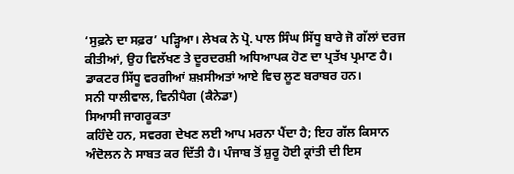‘ਸੁਫ਼ਨੇ ਦਾ ਸਫ਼ਰ’ ਪੜ੍ਹਿਆ। ਲੇਖਕ ਨੇ ਪ੍ਰੋ. ਪਾਲ ਸਿੰਘ ਸਿੱਧੂ ਬਾਰੇ ਜੋ ਗੱਲਾਂ ਦਰਜ ਕੀਤੀਆਂ, ਉਹ ਵਿਲੱਖਣ ਤੇ ਦੂਰਦਰਸ਼ੀ ਅਧਿਆਪਕ ਹੋਣ ਦਾ ਪ੍ਰਤੱਖ ਪ੍ਰਮਾਣ ਹੈ। ਡਾਕਟਰ ਸਿੱਧੂ ਵਰਗੀਆਂ ਸ਼ਖ਼ਸੀਅਤਾਂ ਆਏ ਵਿਚ ਲੂਣ ਬਰਾਬਰ ਹਨ।
ਸਨੀ ਧਾਲੀਵਾਲ, ਵਿਨੀਪੈਗ (ਕੈਨੇਡਾ)
ਸਿਆਸੀ ਜਾਗਰੂਕਤਾ
ਕਹਿੰਦੇ ਹਨ, ਸਵਰਗ ਦੇਖਣ ਲਈ ਆਪ ਮਰਨਾ ਪੈਂਦਾ ਹੈ; ਇਹ ਗੱਲ ਕਿਸਾਨ ਅੰਦੋਲਨ ਨੇ ਸਾਬਤ ਕਰ ਦਿੱਤੀ ਹੈ। ਪੰਜਾਬ ਤੋਂ ਸ਼ੁਰੂ ਹੋਈ ਕ੍ਰਾਂਤੀ ਦੀ ਇਸ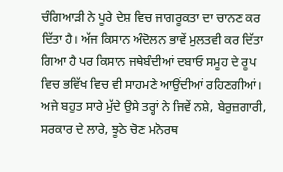ਚੰਗਿਆੜੀ ਨੇ ਪੂਰੇ ਦੇਸ਼ ਵਿਚ ਜਾਗਰੂਕਤਾ ਦਾ ਚਾਨਣ ਕਰ ਦਿੱਤਾ ਹੈ। ਅੱਜ ਕਿਸਾਨ ਅੰਦੋਲਨ ਭਾਵੇਂ ਮੁਲਤਵੀ ਕਰ ਦਿੱਤਾ ਗਿਆ ਹੈ ਪਰ ਕਿਸਾਨ ਜਥੇਬੰਦੀਆਂ ਦਬਾਓ ਸਮੂਹ ਦੇ ਰੂਪ ਵਿਚ ਭਵਿੱਖ ਵਿਚ ਵੀ ਸਾਹਮਣੇ ਆਉਂਦੀਆਂ ਰਹਿਣਗੀਆਂ। ਅਜੇ ਬਹੁਤ ਸਾਰੇ ਮੁੱਦੇ ਉਸੇ ਤਰ੍ਹਾਂ ਨੇ ਜਿਵੇਂ ਨਸ਼ੇ, ਬੇਰੁਜ਼ਗਾਰੀ, ਸਰਕਾਰ ਦੇ ਲਾਰੇ, ਝੂਠੇ ਚੋਣ ਮਨੋਰਥ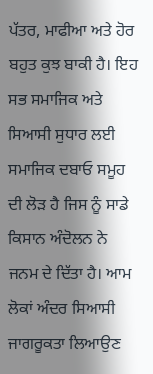ਪੱਤਰ, ਮਾਫੀਆ ਅਤੇ ਹੋਰ ਬਹੁਤ ਕੁਝ ਬਾਕੀ ਹੈ। ਇਹ ਸਭ ਸਮਾਜਿਕ ਅਤੇ ਸਿਆਸੀ ਸੁਧਾਰ ਲਈ ਸਮਾਜਿਕ ਦਬਾਓ ਸਮੂਹ ਦੀ ਲੋੜ ਹੈ ਜਿਸ ਨੂੰ ਸਾਡੇ ਕਿਸਾਨ ਅੰਦੋਲਨ ਨੇ ਜਨਮ ਦੇ ਦਿੱਤਾ ਹੈ। ਆਮ ਲੋਕਾਂ ਅੰਦਰ ਸਿਆਸੀ ਜਾਗਰੂਕਤਾ ਲਿਆਉਣ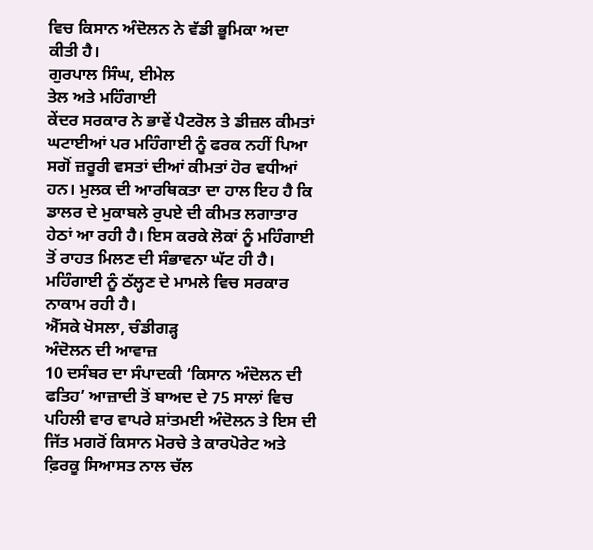ਵਿਚ ਕਿਸਾਨ ਅੰਦੋਲਨ ਨੇ ਵੱਡੀ ਭੂਮਿਕਾ ਅਦਾ ਕੀਤੀ ਹੈ।
ਗੁਰਪਾਲ ਸਿੰਘ, ਈਮੇਲ
ਤੇਲ ਅਤੇ ਮਹਿੰਗਾਈ
ਕੇਂਦਰ ਸਰਕਾਰ ਨੇ ਭਾਵੇਂ ਪੈਟਰੋਲ ਤੇ ਡੀਜ਼ਲ ਕੀਮਤਾਂ ਘਟਾਈਆਂ ਪਰ ਮਹਿੰਗਾਈ ਨੂੰ ਫਰਕ ਨਹੀਂ ਪਿਆ ਸਗੋਂ ਜ਼ਰੂਰੀ ਵਸਤਾਂ ਦੀਆਂ ਕੀਮਤਾਂ ਹੋਰ ਵਧੀਆਂ ਹਨ। ਮੁਲਕ ਦੀ ਆਰਥਿਕਤਾ ਦਾ ਹਾਲ ਇਹ ਹੈ ਕਿ ਡਾਲਰ ਦੇ ਮੁਕਾਬਲੇ ਰੁਪਏ ਦੀ ਕੀਮਤ ਲਗਾਤਾਰ ਹੇਠਾਂ ਆ ਰਹੀ ਹੈ। ਇਸ ਕਰਕੇ ਲੋਕਾਂ ਨੂੰ ਮਹਿੰਗਾਈ ਤੋਂ ਰਾਹਤ ਮਿਲਣ ਦੀ ਸੰਭਾਵਨਾ ਘੱਟ ਹੀ ਹੈ। ਮਹਿੰਗਾਈ ਨੂੰ ਠੱਲ੍ਹਣ ਦੇ ਮਾਮਲੇ ਵਿਚ ਸਰਕਾਰ ਨਾਕਾਮ ਰਹੀ ਹੈ।
ਐੱਸਕੇ ਖੋਸਲਾ, ਚੰਡੀਗੜ੍ਹ
ਅੰਦੋਲਨ ਦੀ ਆਵਾਜ਼
10 ਦਸੰਬਰ ਦਾ ਸੰਪਾਦਕੀ ‘ਕਿਸਾਨ ਅੰਦੋਲਨ ਦੀ ਫਤਿਹ’ ਆਜ਼ਾਦੀ ਤੋਂ ਬਾਅਦ ਦੇ 75 ਸਾਲਾਂ ਵਿਚ ਪਹਿਲੀ ਵਾਰ ਵਾਪਰੇ ਸ਼ਾਂਤਮਈ ਅੰਦੋਲਨ ਤੇ ਇਸ ਦੀ ਜਿੱਤ ਮਗਰੋਂ ਕਿਸਾਨ ਮੋਰਚੇ ਤੇ ਕਾਰਪੋਰੇਟ ਅਤੇ ਫ਼ਿਰਕੂ ਸਿਆਸਤ ਨਾਲ ਚੱਲ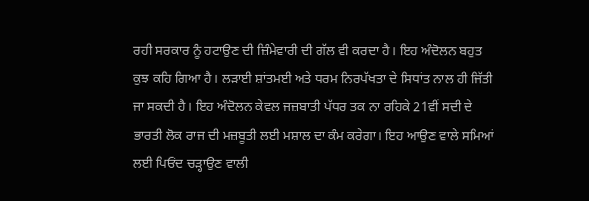ਰਹੀ ਸਰਕਾਰ ਨੂੰ ਹਟਾਉਣ ਦੀ ਜ਼ਿੰਮੇਵਾਰੀ ਦੀ ਗੱਲ ਵੀ ਕਰਦਾ ਹੈ। ਇਹ ਅੰਦੋਲਨ ਬਹੁਤ ਕੁਝ ਕਹਿ ਗਿਆ ਹੈ। ਲੜਾਈ ਸ਼ਾਂਤਮਈ ਅਤੇ ਧਰਮ ਨਿਰਪੱਖਤਾ ਦੇ ਸਿਧਾਂਤ ਨਾਲ ਹੀ ਜਿੱਤੀ ਜਾ ਸਕਦੀ ਹੈ। ਇਹ ਅੰਦੋਲਨ ਕੇਵਲ ਜਜ਼ਬਾਤੀ ਪੱਧਰ ਤਕ ਨਾ ਰਹਿਕੇ 21ਵੀਂ ਸਦੀ ਦੇ ਭਾਰਤੀ ਲੋਕ ਰਾਜ ਦੀ ਮਜ਼ਬੂਤੀ ਲਈ ਮਸ਼ਾਲ ਦਾ ਕੰਮ ਕਰੇਗਾ। ਇਹ ਆਉਣ ਵਾਲੇ ਸਮਿਆਂ ਲਈ ਪਿਓਂਦ ਚੜ੍ਹਾਉਣ ਵਾਲੀ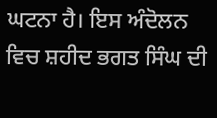ਘਟਨਾ ਹੈ। ਇਸ ਅੰਦੋਲਨ ਵਿਚ ਸ਼ਹੀਦ ਭਗਤ ਸਿੰਘ ਦੀ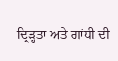ਦ੍ਰਿੜ੍ਹਤਾ ਅਤੇ ਗਾਂਧੀ ਦੀ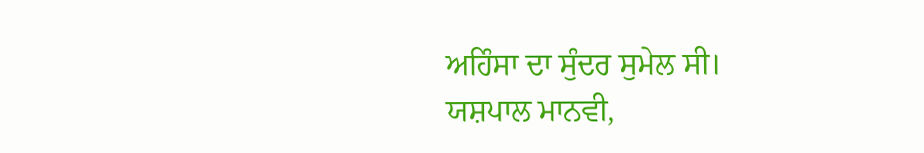ਅਹਿੰਸਾ ਦਾ ਸੁੰਦਰ ਸੁਮੇਲ ਸੀ।
ਯਸ਼ਪਾਲ ਮਾਨਵੀ,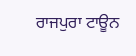ਰਾਜਪੁਰਾ ਟਾਊਨ